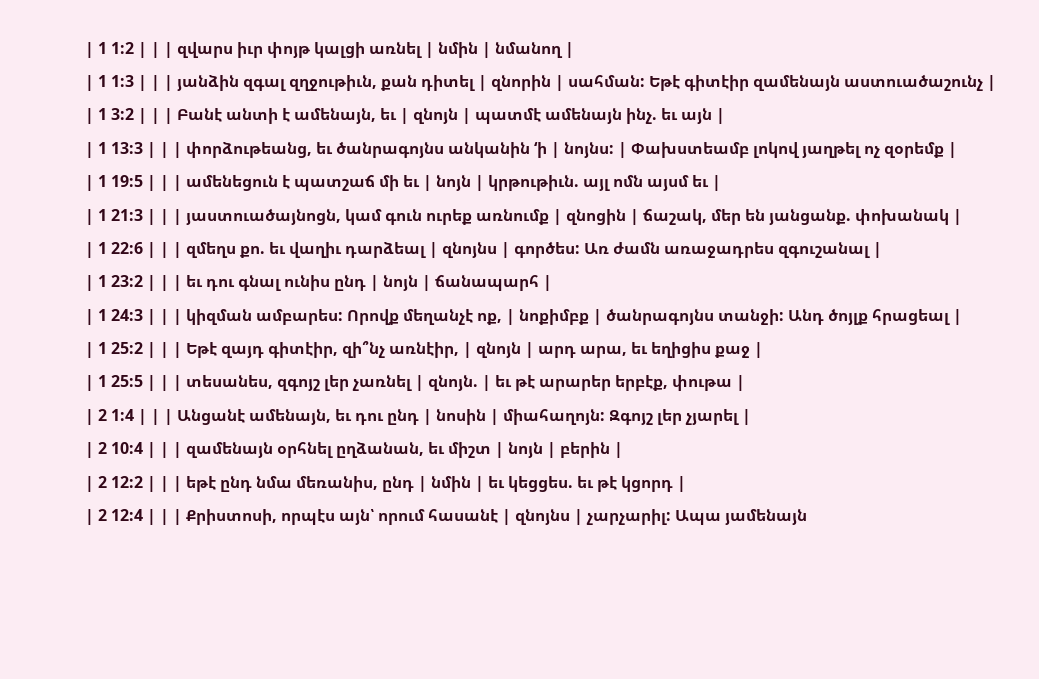| 1 1:2 | | | զվարս իւր փոյթ կալցի առնել | նմին | նմանող |
| 1 1:3 | | | յանձին զգալ զղջութիւն, քան դիտել | զնորին | սահման: Եթէ գիտէիր զամենայն աստուածաշունչ |
| 1 3:2 | | | Բանէ անտի է ամենայն, եւ | զնոյն | պատմէ ամենայն ինչ. եւ այն |
| 1 13:3 | | | փորձութեանց, եւ ծանրագոյնս անկանին ‘ի | նոյնս: | Փախստեամբ լոկով յաղթել ոչ զօրեմք |
| 1 19:5 | | | ամենեցուն է պատշաճ մի եւ | նոյն | կրթութիւն. այլ ոմն այսմ եւ |
| 1 21:3 | | | յաստուածայնոցն, կամ գուն ուրեք առնումք | զնոցին | ճաշակ, մեր են յանցանք. փոխանակ |
| 1 22:6 | | | զմեղս քո. եւ վաղիւ դարձեալ | զնոյնս | գործես: Առ ժամն առաջադրես զգուշանալ |
| 1 23:2 | | | եւ դու գնալ ունիս ընդ | նոյն | ճանապարհ |
| 1 24:3 | | | կիզման ամբարես: Որովք մեղանչէ ոք, | նոքիմբք | ծանրագոյնս տանջի: Անդ ծոյլք հրացեալ |
| 1 25:2 | | | Եթէ զայդ գիտէիր, զի՞նչ առնէիր, | զնոյն | արդ արա, եւ եղիցիս քաջ |
| 1 25:5 | | | տեսանես, զգոյշ լեր չառնել | զնոյն. | եւ թէ արարեր երբէք, փութա |
| 2 1:4 | | | Անցանէ ամենայն, եւ դու ընդ | նոսին | միահաղոյն: Զգոյշ լեր չյարել |
| 2 10:4 | | | զամենայն օրհնել ըղձանան, եւ միշտ | նոյն | բերին |
| 2 12:2 | | | եթէ ընդ նմա մեռանիս, ընդ | նմին | եւ կեցցես. եւ թէ կցորդ |
| 2 12:4 | | | Քրիստոսի, որպէս այն՝ որում հասանէ | զնոյնս | չարչարիլ: Ապա յամենայն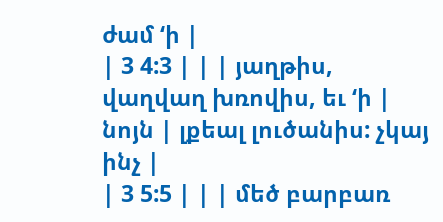ժամ ‘ի |
| 3 4:3 | | | յաղթիս, վաղվաղ խռովիս, եւ ‘ի | նոյն | լքեալ լուծանիս: չկայ ինչ |
| 3 5:5 | | | մեծ բարբառ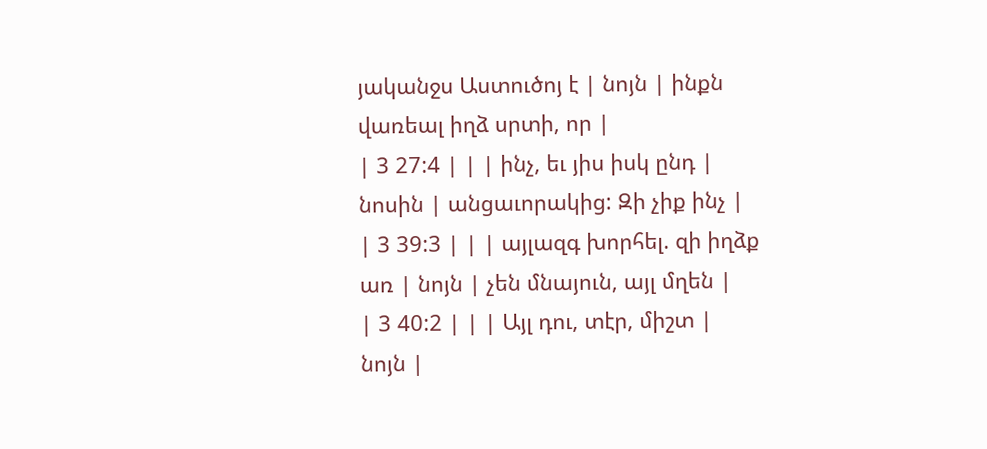յականջս Աստուծոյ է | նոյն | ինքն վառեալ իղձ սրտի, որ |
| 3 27:4 | | | ինչ, եւ յիս իսկ ընդ | նոսին | անցաւորակից: Զի չիք ինչ |
| 3 39:3 | | | այլազգ խորհել. զի իղձք առ | նոյն | չեն մնայուն, այլ մղեն |
| 3 40:2 | | | Այլ դու, տէր, միշտ | նոյն |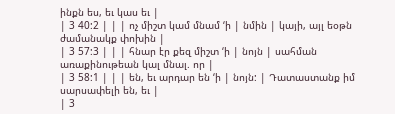ինքն ես, եւ կաս եւ |
| 3 40:2 | | | ոչ միշտ կամ մնամ ‘ի | նմին | կայի, այլ եօթն ժամանակք փոխին |
| 3 57:3 | | | հնար էր քեզ միշտ ‘ի | նոյն | սահման առաքինութեան կալ մնալ. որ |
| 3 58:1 | | | են, եւ արդար են ‘ի | նոյն: | Դատաստանք իմ սարսափելի են, եւ |
| 3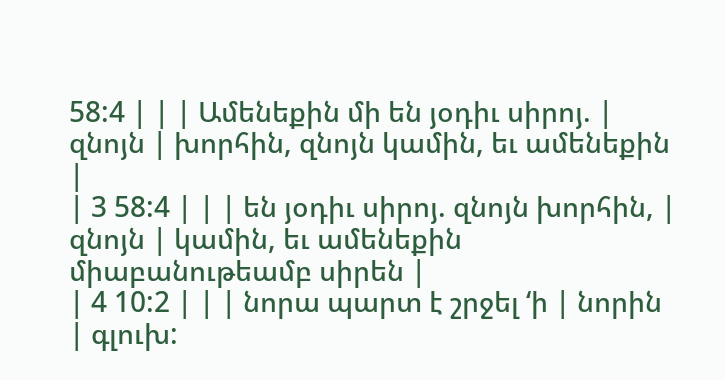58:4 | | | Ամենեքին մի են յօդիւ սիրոյ. | զնոյն | խորհին, զնոյն կամին, եւ ամենեքին |
| 3 58:4 | | | են յօդիւ սիրոյ. զնոյն խորհին, | զնոյն | կամին, եւ ամենեքին միաբանութեամբ սիրեն |
| 4 10:2 | | | նորա պարտ է շրջել ‘ի | նորին | գլուխ: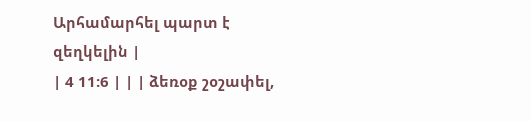Արհամարհել պարտ է զեղկելին |
| 4 11:6 | | | ձեռօք շօշափել,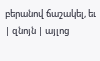բերանով ճաշակել, եւ | զնոյն | այլոց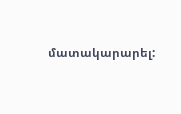մատակարարել: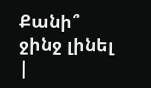Քանի՞ ջինջ լինել |